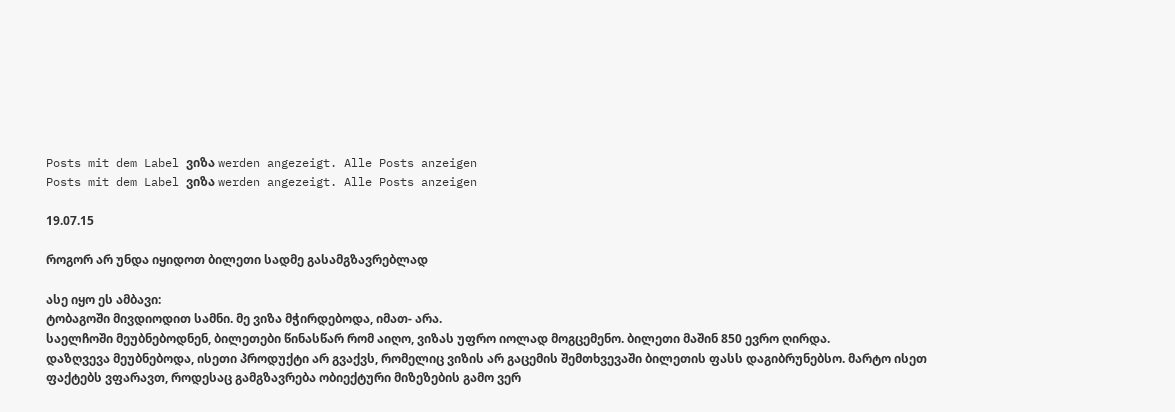Posts mit dem Label ვიზა werden angezeigt. Alle Posts anzeigen
Posts mit dem Label ვიზა werden angezeigt. Alle Posts anzeigen

19.07.15

როგორ არ უნდა იყიდოთ ბილეთი სადმე გასამგზავრებლად

ასე იყო ეს ამბავი:
ტობაგოში მივდიოდით სამნი. მე ვიზა მჭირდებოდა, იმათ- არა.
საელჩოში მეუბნებოდნენ, ბილეთები წინასწარ რომ აიღო, ვიზას უფრო იოლად მოგცემენო. ბილეთი მაშინ 850 ევრო ღირდა.
დაზღვევა მეუბნებოდა, ისეთი პროდუქტი არ გვაქვს, რომელიც ვიზის არ გაცემის შემთხვევაში ბილეთის ფასს დაგიბრუნებსო. მარტო ისეთ ფაქტებს ვფარავთ, როდესაც გამგზავრება ობიექტური მიზეზების გამო ვერ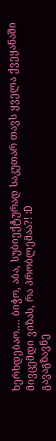ხერხდებაო.... ბიჭო, აბა, სუბიექტურად საკუთარ თავს ყველა ქვეყანაში მივცემდი ვიზას, რა პრობლემაა?! :D
გავაგზავნე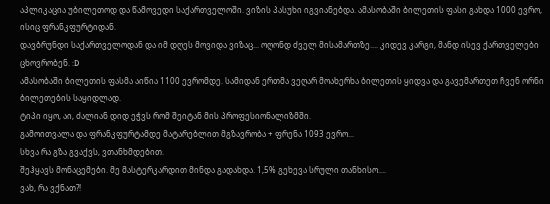აპლიკაცია უბილეთოდ და წამოვედი საქართველოში. ვიზის პასუხი იგვიანებდა. ამასობაში ბილეთის ფასი გახდა 1000 ევრო, ისიც ფრანკფურტიდან.
დავბრუნდი საქართველოდან და იმ დღეს მოვიდა ვიზაც... ოღონდ ძველ მისამართზე.... კიდევ კარგი, მანდ ისევ ქართველები ცხოვრობენ. :D
ამასობაში ბილეთის ფასმა აიწია 1100 ევრომდე. სამიდან ერთმა ვეღარ მოახერხა ბილეთის ყიდვა და გავემართეთ ჩვენ ორნი ბილეთების საყიდლად.
ტიპი იყო, აი, ძალიან დიდ ეჭვს რომ შეიტან მის პროფესიონალიზმში.
გამოითვალა და ფრანკფურტამდე მატარებლით მგზავრობა + ფრენა 1093 ევრო...
სხვა რა გზა გვაქვს, ვთანხმდებით.
შეჰყავს მონაცემები. მე მასტერკარდით მინდა გადახდა. 1,5% გეხევა სრული თანხისო....
ვახ, რა ვქნათ?!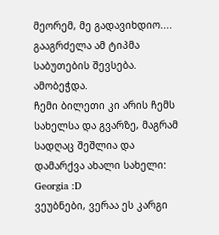მეორემ, მე გადავიხდიო....
გააგრძელა ამ ტიპმა საბუთების შევსება.
ამობეჭდა.
ჩემი ბილეთი კი არის ჩემს სახელსა და გვარზე, მაგრამ სადღაც შეშლია და დამარქვა ახალი სახელი: Georgia :D
ვეუბნები, ვერაა ეს კარგი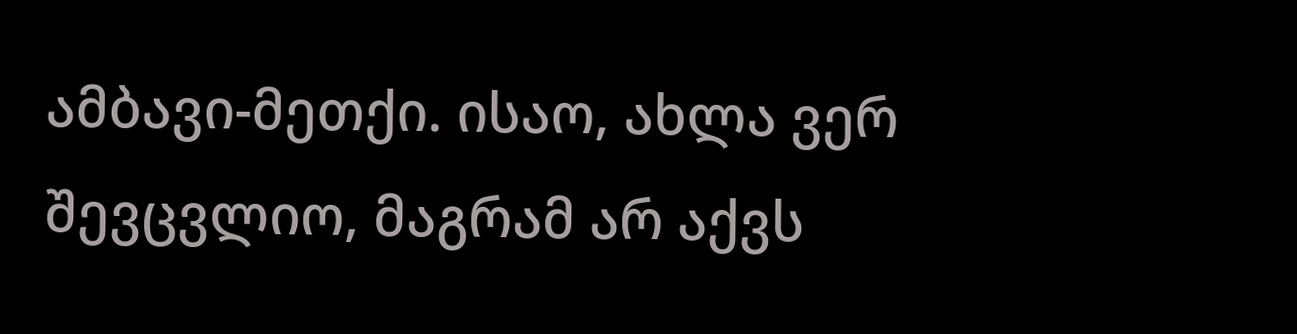ამბავი-მეთქი. ისაო, ახლა ვერ შევცვლიო, მაგრამ არ აქვს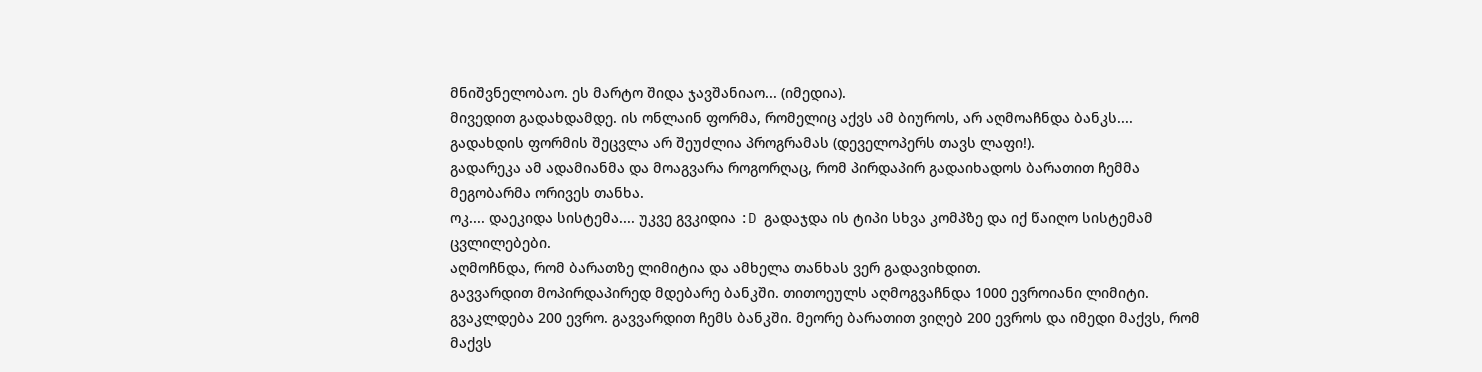მნიშვნელობაო. ეს მარტო შიდა ჯავშანიაო... (იმედია).
მივედით გადახდამდე. ის ონლაინ ფორმა, რომელიც აქვს ამ ბიუროს, არ აღმოაჩნდა ბანკს....
გადახდის ფორმის შეცვლა არ შეუძლია პროგრამას (დეველოპერს თავს ლაფი!).
გადარეკა ამ ადამიანმა და მოაგვარა როგორღაც, რომ პირდაპირ გადაიხადოს ბარათით ჩემმა მეგობარმა ორივეს თანხა.
ოკ.... დაეკიდა სისტემა.... უკვე გვკიდია :D გადაჯდა ის ტიპი სხვა კომპზე და იქ წაიღო სისტემამ ცვლილებები.
აღმოჩნდა, რომ ბარათზე ლიმიტია და ამხელა თანხას ვერ გადავიხდით.
გავვარდით მოპირდაპირედ მდებარე ბანკში. თითოეულს აღმოგვაჩნდა 1000 ევროიანი ლიმიტი.
გვაკლდება 200 ევრო. გავვარდით ჩემს ბანკში. მეორე ბარათით ვიღებ 200 ევროს და იმედი მაქვს, რომ მაქვს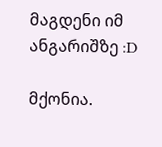მაგდენი იმ ანგარიშზე :D

მქონია.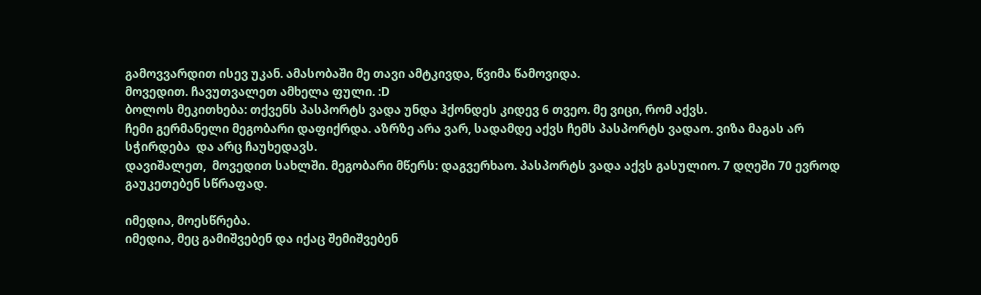გამოვვარდით ისევ უკან. ამასობაში მე თავი ამტკივდა, წვიმა წამოვიდა.
მოვედით. ჩავუთვალეთ ამხელა ფული. :D
ბოლოს მეკითხება: თქვენს პასპორტს ვადა უნდა ჰქონდეს კიდევ 6 თვეო. მე ვიცი, რომ აქვს.
ჩემი გერმანელი მეგობარი დაფიქრდა. აზრზე არა ვარ, სადამდე აქვს ჩემს პასპორტს ვადაო. ვიზა მაგას არ სჭირდება  და არც ჩაუხედავს.
დავიშალეთ,  მოვედით სახლში. მეგობარი მწერს: დაგვერხაო. პასპორტს ვადა აქვს გასულიო. 7 დღეში 70 ევროდ გაუკეთებენ სწრაფად.

იმედია, მოესწრება.
იმედია, მეც გამიშვებენ და იქაც შემიშვებენ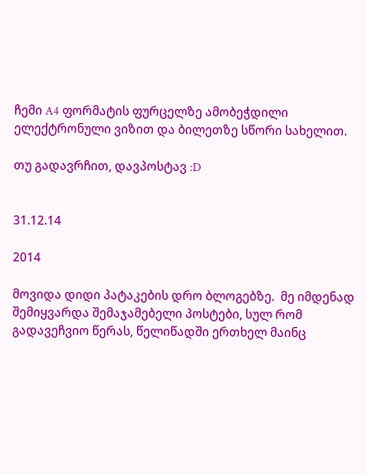ჩემი A4 ფორმატის ფურცელზე ამობეჭდილი ელექტრონული ვიზით და ბილეთზე სწორი სახელით.

თუ გადავრჩით, დავპოსტავ :D


31.12.14

2014

მოვიდა დიდი პატაკების დრო ბლოგებზე.  მე იმდენად შემიყვარდა შემაჯამებელი პოსტები, სულ რომ გადავეჩვიო წერას, წელიწადში ერთხელ მაინც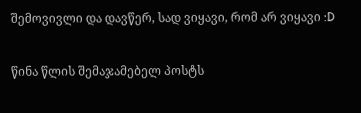შემოვივლი და დავწერ, სად ვიყავი, რომ არ ვიყავი :D

წინა წლის შემაჯამებელ პოსტს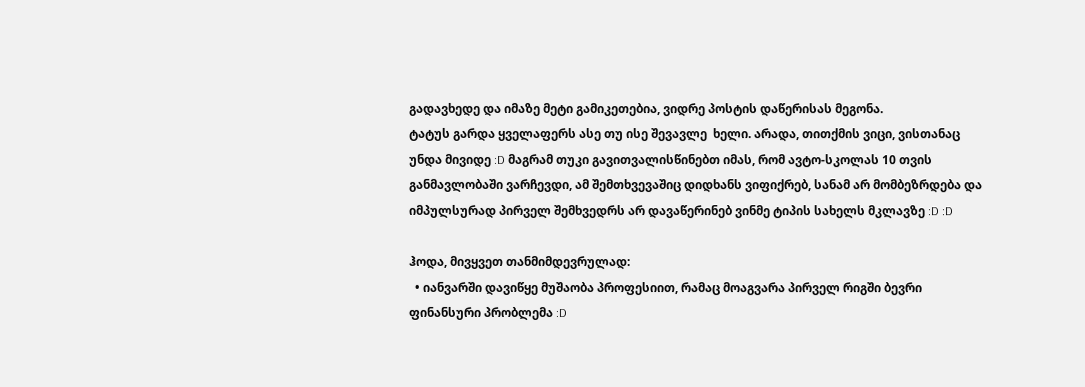გადავხედე და იმაზე მეტი გამიკეთებია, ვიდრე პოსტის დაწერისას მეგონა.
ტატუს გარდა ყველაფერს ასე თუ ისე შევავლე  ხელი. არადა, თითქმის ვიცი, ვისთანაც უნდა მივიდე :D მაგრამ თუკი გავითვალისწინებთ იმას, რომ ავტო-სკოლას 10 თვის განმავლობაში ვარჩევდი, ამ შემთხვევაშიც დიდხანს ვიფიქრებ, სანამ არ მომბეზრდება და იმპულსურად პირველ შემხვედრს არ დავაწერინებ ვინმე ტიპის სახელს მკლავზე :D :D

ჰოდა, მივყვეთ თანმიმდევრულად:
  • იანვარში დავიწყე მუშაობა პროფესიით, რამაც მოაგვარა პირველ რიგში ბევრი ფინანსური პრობლემა :D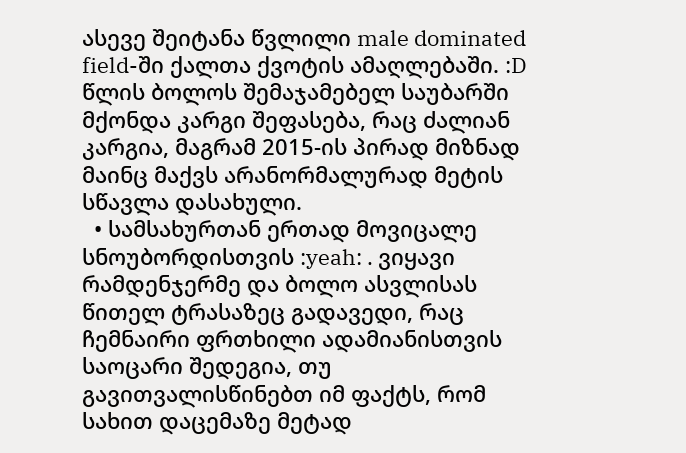ასევე შეიტანა წვლილი male dominated field-ში ქალთა ქვოტის ამაღლებაში. :D  წლის ბოლოს შემაჯამებელ საუბარში მქონდა კარგი შეფასება, რაც ძალიან კარგია, მაგრამ 2015-ის პირად მიზნად მაინც მაქვს არანორმალურად მეტის სწავლა დასახული.
  • სამსახურთან ერთად მოვიცალე სნოუბორდისთვის :yeah: . ვიყავი რამდენჯერმე და ბოლო ასვლისას წითელ ტრასაზეც გადავედი, რაც ჩემნაირი ფრთხილი ადამიანისთვის საოცარი შედეგია, თუ გავითვალისწინებთ იმ ფაქტს, რომ სახით დაცემაზე მეტად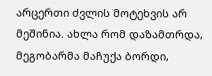არცერთი ძვლის მოტეხვის არ მეშინია. ახლა რომ დაზამთრდა, მეგობარმა მაჩუქა ბორდი,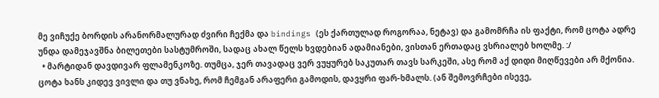მე ვიჩუქე ბორდის არანორმალურად ძვირი ჩექმა და bindings (ეს ქართულად როგორაა, ნეტავ) და გამომრჩა ის ფაქტი, რომ ცოტა ადრე უნდა დამეჯავშნა ბილეთები სასტუმროში, სადაც ახალ წელს ხვდებიან ადამიანები, ვისთან ერთადაც ვსრიალებ ხოლმე. :/
  • მარტიდან დავდივარ ფლამენკოზე. თუმცა, ჯერ თავადაც ვერ ვუყურებ საკუთარ თავს სარკეში, ასე რომ აქ დიდი მიღწევები არ მქონია. ცოტა ხანს კიდევ ვივლი და თუ ვნახე, რომ ჩემგან არაფერი გამოდის, დავყრი ფარ-ხმალს. (ან შემოვრჩები ისევე,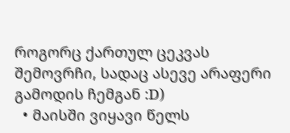როგორც ქართულ ცეკვას შემოვრჩი, სადაც ასევე არაფერი გამოდის ჩემგან :D)
  • მაისში ვიყავი წელს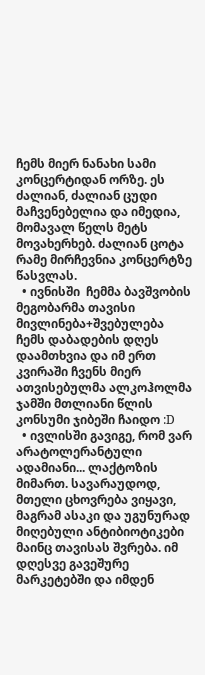ჩემს მიერ ნანახი სამი კონცერტიდან ორზე. ეს ძალიან, ძალიან ცუდი მაჩვენებელია და იმედია, მომავალ წელს მეტს მოვახერხებ. ძალიან ცოტა რამე მირჩევნია კონცერტზე წასვლას.
  • ივნისში  ჩემმა ბავშვობის მეგობარმა თავისი მივლინება+შვებულება ჩემს დაბადების დღეს დაამთხვია და იმ ერთ კვირაში ჩვენს მიერ ათვისებულმა ალკოჰოლმა ჯამში მთლიანი წლის კონსუმი ჯიბეში ჩაიდო :D
  • ივლისში გავიგე, რომ ვარ არატოლერანტული ადამიანი... ლაქტოზის მიმართ. სავარაუდოდ, მთელი ცხოვრება ვიყავი, მაგრამ ასაკი და უგუნურად მიღებული ანტიბიოტიკები მაინც თავისას შვრება. იმ დღესვე გავეშურე მარკეტებში და იმდენ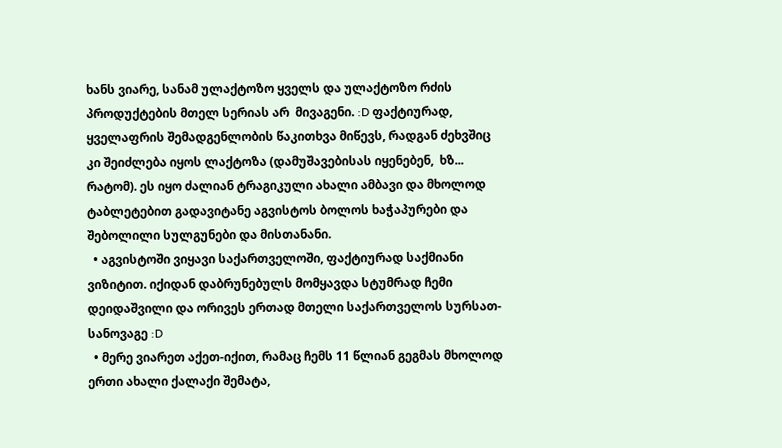ხანს ვიარე, სანამ ულაქტოზო ყველს და ულაქტოზო რძის პროდუქტების მთელ სერიას არ  მივაგენი. :D ფაქტიურად, ყველაფრის შემადგენლობის წაკითხვა მიწევს, რადგან ძეხვშიც კი შეიძლება იყოს ლაქტოზა (დამუშავებისას იყენებენ,  ხზ... რატომ). ეს იყო ძალიან ტრაგიკული ახალი ამბავი და მხოლოდ ტაბლეტებით გადავიტანე აგვისტოს ბოლოს ხაჭაპურები და შებოლილი სულგუნები და მისთანანი.
  • აგვისტოში ვიყავი საქართველოში, ფაქტიურად საქმიანი ვიზიტით. იქიდან დაბრუნებულს მომყავდა სტუმრად ჩემი დეიდაშვილი და ორივეს ერთად მთელი საქართველოს სურსათ-სანოვაგე :D
  • მერე ვიარეთ აქეთ-იქით, რამაც ჩემს 11 წლიან გეგმას მხოლოდ ერთი ახალი ქალაქი შემატა,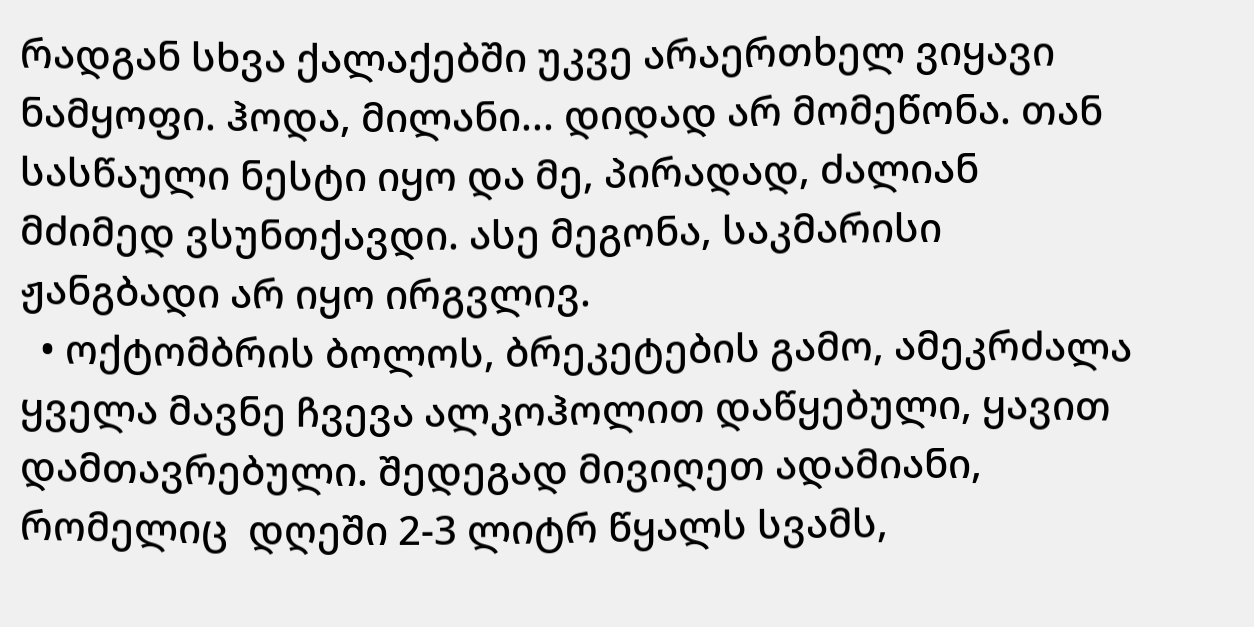რადგან სხვა ქალაქებში უკვე არაერთხელ ვიყავი ნამყოფი. ჰოდა, მილანი... დიდად არ მომეწონა. თან სასწაული ნესტი იყო და მე, პირადად, ძალიან მძიმედ ვსუნთქავდი. ასე მეგონა, საკმარისი ჟანგბადი არ იყო ირგვლივ.
  • ოქტომბრის ბოლოს, ბრეკეტების გამო, ამეკრძალა ყველა მავნე ჩვევა ალკოჰოლით დაწყებული, ყავით დამთავრებული. შედეგად მივიღეთ ადამიანი, რომელიც  დღეში 2-3 ლიტრ წყალს სვამს,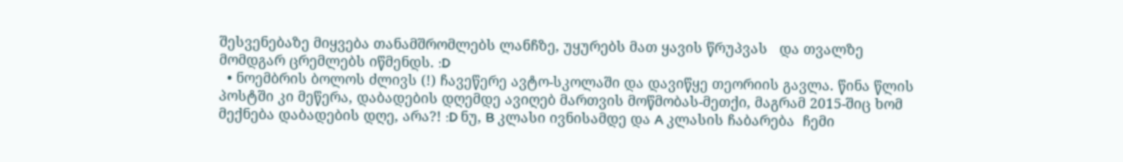შესვენებაზე მიყვება თანამშრომლებს ლანჩზე, უყურებს მათ ყავის წრუპვას   და თვალზე მომდგარ ცრემლებს იწმენდს. :D
  • ნოემბრის ბოლოს ძლივს (!) ჩავეწერე ავტო-სკოლაში და დავიწყე თეორიის გავლა. წინა წლის პოსტში კი მეწერა, დაბადების დღემდე ავიღებ მართვის მოწმობას-მეთქი, მაგრამ 2015-შიც ხომ მექნება დაბადების დღე, არა?! :D ნუ, B კლასი ივნისამდე და A კლასის ჩაბარება  ჩემი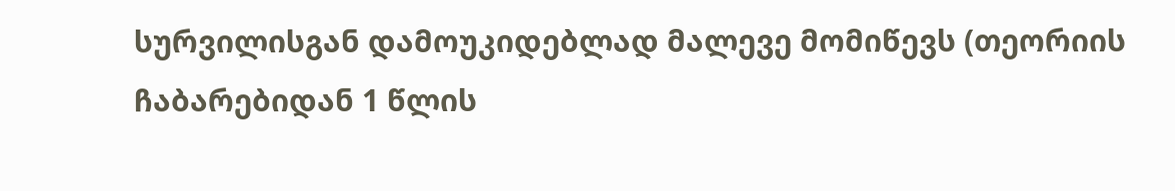სურვილისგან დამოუკიდებლად მალევე მომიწევს (თეორიის ჩაბარებიდან 1 წლის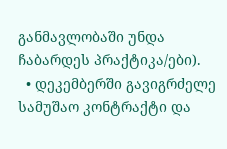განმავლობაში უნდა ჩაბარდეს პრაქტიკა/ები).
  • დეკემბერში გავიგრძელე სამუშაო კონტრაქტი და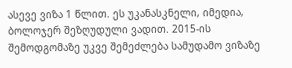ასევე ვიზა 1 წლით. ეს უკანასკნელი, იმედია,  ბოლოჯერ შეზღუდული ვადით. 2015-ის შემოდგომაზე უკვე შემეძლება სამუდამო ვიზაზე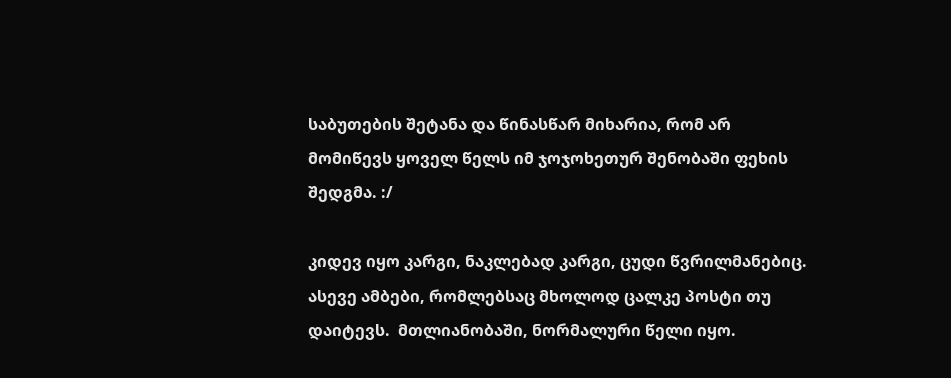საბუთების შეტანა და წინასწარ მიხარია, რომ არ მომიწევს ყოველ წელს იმ ჯოჯოხეთურ შენობაში ფეხის შედგმა. :/

კიდევ იყო კარგი, ნაკლებად კარგი, ცუდი წვრილმანებიც. ასევე ამბები, რომლებსაც მხოლოდ ცალკე პოსტი თუ დაიტევს.  მთლიანობაში, ნორმალური წელი იყო.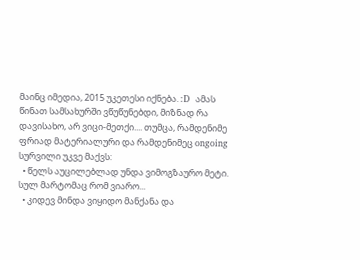მაინც იმედია, 2015 უკეთესი იქნება. :D  ამას წინათ სამსახურში ვწუწუნებდი, მიზნად რა დავისახო, არ ვიცი-მეთქი.... თუმცა, რამდენიმე ფრიად მატერიალური და რამდენიმეც ongoing სურვილი უკვე მაქვს:
  • წელს აუცილებლად უნდა ვიმოგზაურო მეტი. სულ მარტომაც რომ ვიარო...
  • კიდევ მინდა ვიყიდო მანქანა და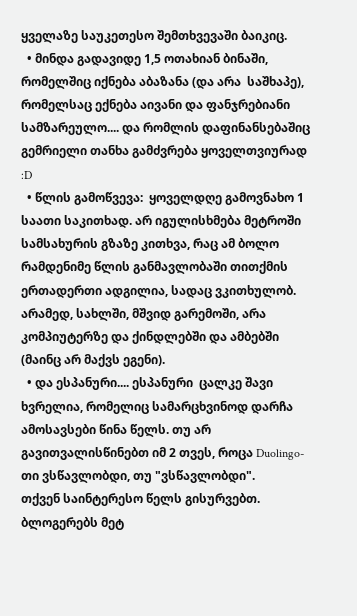ყველაზე საუკეთესო შემთხვევაში ბაიკიც.
  • მინდა გადავიდე 1,5 ოთახიან ბინაში, რომელშიც იქნება აბაზანა (და არა  საშხაპე), რომელსაც ექნება აივანი და ფანჯრებიანი სამზარეულო.... და რომლის დაფინანსებაშიც გემრიელი თანხა გამძვრება ყოველთვიურად :D
  • წლის გამოწვევა:  ყოველდღე გამოვნახო 1 საათი საკითხად. არ იგულისხმება მეტროში სამსახურის გზაზე კითხვა, რაც ამ ბოლო რამდენიმე წლის განმავლობაში თითქმის ერთადერთი ადგილია, სადაც ვკითხულობ. არამედ, სახლში, მშვიდ გარემოში, არა კომპიუტერზე და ქინდლებში და ამბებში (მაინც არ მაქვს ეგენი).
  • და ესპანური.... ესპანური  ცალკე შავი ხვრელია, რომელიც სამარცხვინოდ დარჩა ამოსავსები წინა წელს. თუ არ გავითვალისწინებთ იმ 2 თვეს, როცა Duolingo-თი ვსწავლობდი, თუ "ვსწავლობდი".
თქვენ საინტერესო წელს გისურვებთ. ბლოგერებს მეტ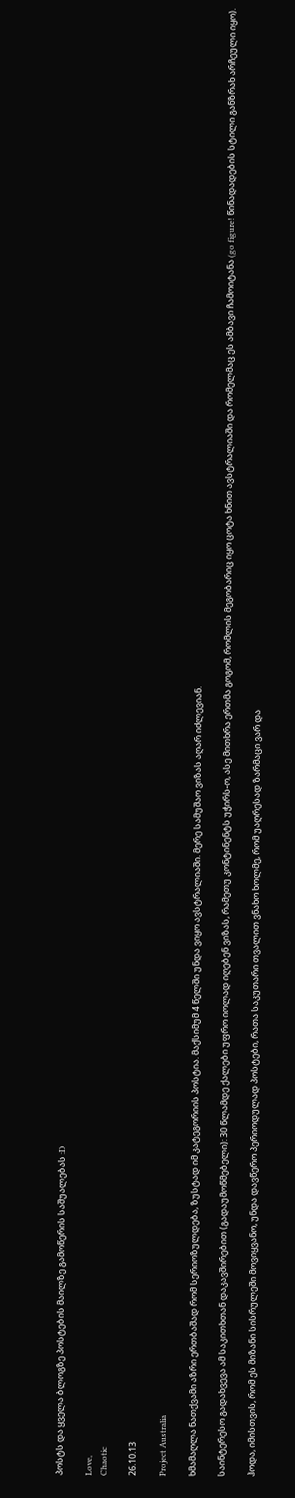პოსტს და ყველა ბლოგზე პოსტების მაილზე გამოწერის საშუალებას :D

Love,
Chaotic

26.10.13

Project Australia

ხმამაღლა ნათქვამი აზრი ერთბაშად რომ სერიოზულდება, ზუსტად იმ კატეგორიის პოსტია. მაქსიმუმ 4 წელში უნდა ვიყო ავსტრალიაში. მერე სამუშაო ვიზას აღარ იძლევიან.

საინტერესო გადახვევა ამ საკითხთან დაკავშირებით (გადაუმოწმებელი): 30 წლამდე ქალები უფრო იოლად იღებენ ვიზას, რამეთუ კონტინენტს უჭირს-ო, ასე მითხრა ერთმა გოგომ, რომლის მეგობარიც იყო ცოტა ხნით ავსტრალიაში და რომელმაც ეს ამბავი ჩამოიტანა (go figure! წინადადების სტილი განზრახ არჩეული იყო).

ჰოდა, იმისთვის, რომ ეს მიზანი სისრულეში მოვიყვანო, უნდა დავწერო პერიოდულად პოსტები, რათა საკუთარი თვალით ვნახო ხოლმე, რომ უაღრესად ზარმაცი ვარ და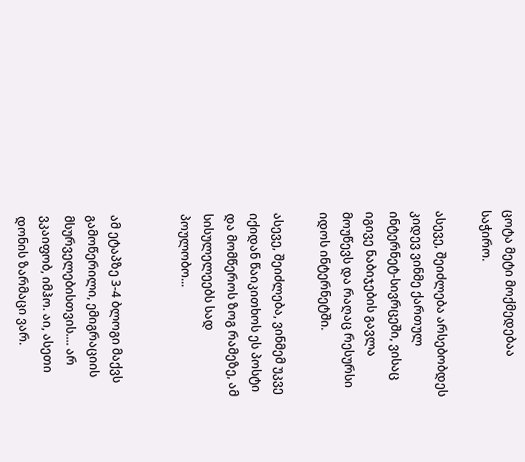ცოტა მეტი მოქმედებაა საჭირო.

ასევე, შეიძლება არსებობდეს კიდევ ვინმე ქართულ ინტერნეტ-სივრცეში, ვისაც იგივე ნაბიჯების გავლა მოუწევს და რაღაც რესურსი იდოს ინტერნეტში.

ასევე, შეიძლება, ვინმემ უკვე იქიდან წაიკითხოს ეს პოსტი და მომწეროს ზოგ რამეზე, ამ სისულელეებს სად პოულობო...


ამ ეტაპზე 3-4 ბლოგი მაქვს გამოწერილი, ემიგრაციის მსურველებისთვის.... არ ვკაიფობ, იმჰო. აი, ასეთი დონის ზარმაცი ვარ.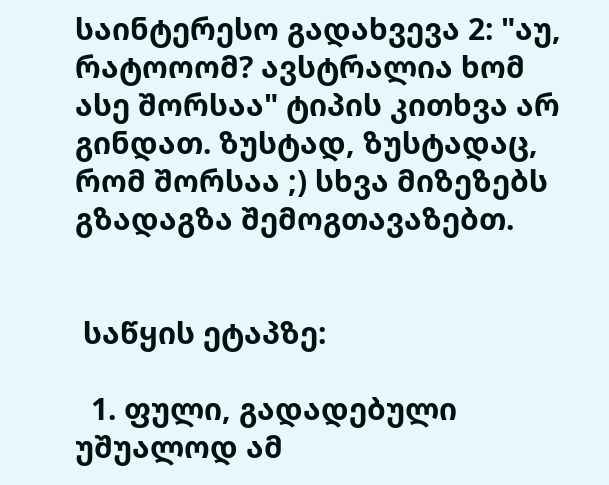საინტერესო გადახვევა 2: "აუ, რატოოომ? ავსტრალია ხომ ასე შორსაა" ტიპის კითხვა არ გინდათ. ზუსტად, ზუსტადაც, რომ შორსაა ;) სხვა მიზეზებს გზადაგზა შემოგთავაზებთ.


 საწყის ეტაპზე:

  1. ფული, გადადებული უშუალოდ ამ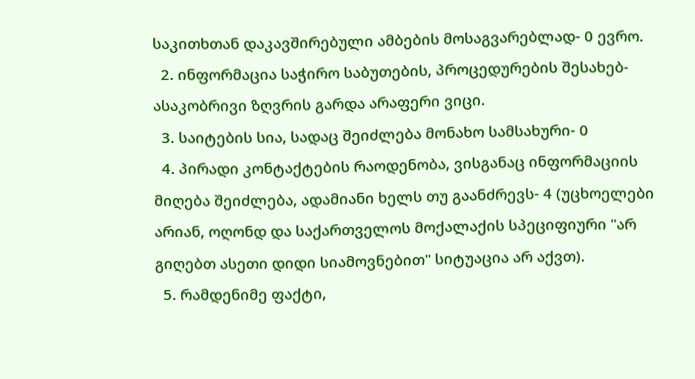საკითხთან დაკავშირებული ამბების მოსაგვარებლად- 0 ევრო.
  2. ინფორმაცია საჭირო საბუთების, პროცედურების შესახებ- ასაკობრივი ზღვრის გარდა არაფერი ვიცი.
  3. საიტების სია, სადაც შეიძლება მონახო სამსახური- 0
  4. პირადი კონტაქტების რაოდენობა, ვისგანაც ინფორმაციის მიღება შეიძლება, ადამიანი ხელს თუ გაანძრევს- 4 (უცხოელები არიან, ოღონდ და საქართველოს მოქალაქის სპეციფიური "არ გიღებთ ასეთი დიდი სიამოვნებით" სიტუაცია არ აქვთ).
  5. რამდენიმე ფაქტი,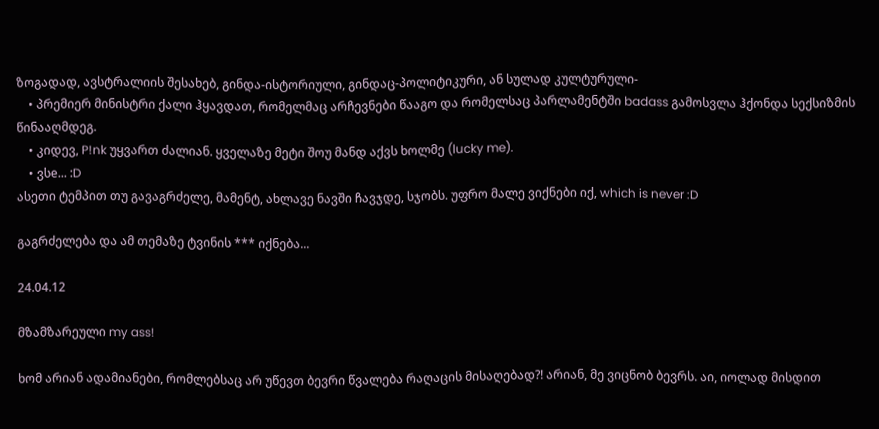ზოგადად, ავსტრალიის შესახებ, გინდა-ისტორიული, გინდაც-პოლიტიკური, ან სულად კულტურული-
    • პრემიერ მინისტრი ქალი ჰყავდათ, რომელმაც არჩევნები წააგო და რომელსაც პარლამენტში badass გამოსვლა ჰქონდა სექსიზმის წინააღმდეგ.
    • კიდევ, P!nk უყვართ ძალიან. ყველაზე მეტი შოუ მანდ აქვს ხოლმე (lucky me).
    • ვსe... :D
ასეთი ტემპით თუ გავაგრძელე, მამენტ, ახლავე ნავში ჩავჯდე, სჯობს. უფრო მალე ვიქნები იქ, which is never :D

გაგრძელება და ამ თემაზე ტვინის *** იქნება...

24.04.12

მზამზარეული my ass!

ხომ არიან ადამიანები, რომლებსაც არ უწევთ ბევრი წვალება რაღაცის მისაღებად?! არიან, მე ვიცნობ ბევრს. აი, იოლად მისდით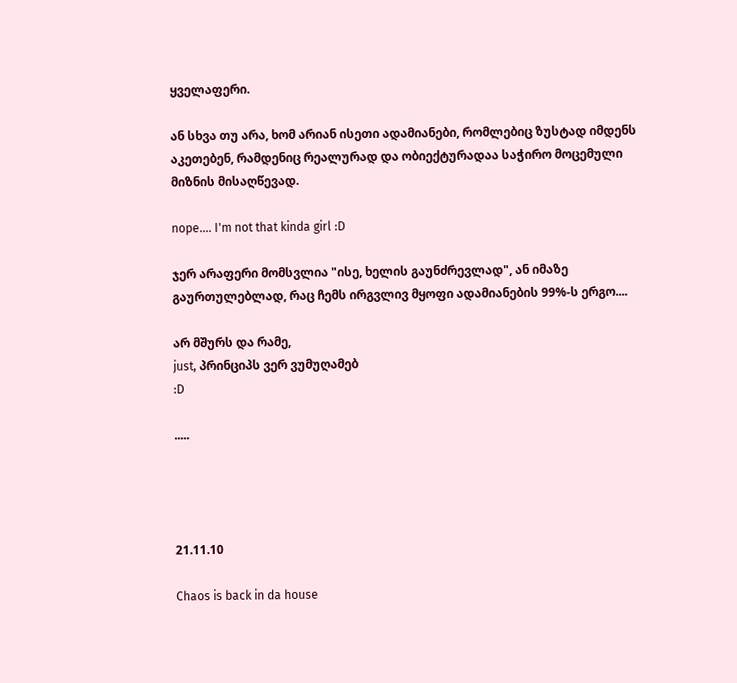ყველაფერი.

ან სხვა თუ არა, ხომ არიან ისეთი ადამიანები, რომლებიც ზუსტად იმდენს აკეთებენ, რამდენიც რეალურად და ობიექტურადაა საჭირო მოცემული მიზნის მისაღწევად.

nope.... I'm not that kinda girl :D

ჯერ არაფერი მომსვლია "ისე, ხელის გაუნძრევლად", ან იმაზე გაურთულებლად, რაც ჩემს ირგვლივ მყოფი ადამიანების 99%-ს ერგო....

არ მშურს და რამე,
just, პრინციპს ვერ ვუმუღამებ
:D

.....




21.11.10

Chaos is back in da house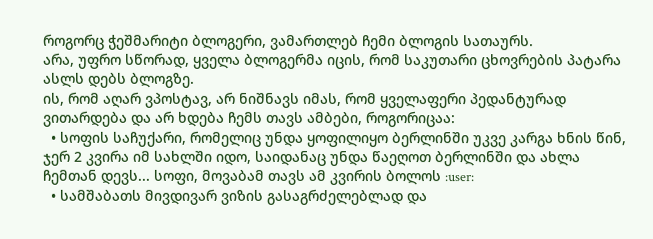როგორც ჭეშმარიტი ბლოგერი, ვამართლებ ჩემი ბლოგის სათაურს.
არა, უფრო სწორად, ყველა ბლოგერმა იცის, რომ საკუთარი ცხოვრების პატარა ასლს დებს ბლოგზე.
ის, რომ აღარ ვპოსტავ, არ ნიშნავს იმას, რომ ყველაფერი პედანტურად ვითარდება და არ ხდება ჩემს თავს ამბები, როგორიცაა:
  • სოფის საჩუქარი, რომელიც უნდა ყოფილიყო ბერლინში უკვე კარგა ხნის წინ, ჯერ 2 კვირა იმ სახლში იდო, საიდანაც უნდა წაეღოთ ბერლინში და ახლა ჩემთან დევს... სოფი, მოვაბამ თავს ამ კვირის ბოლოს :user:
  • სამშაბათს მივდივარ ვიზის გასაგრძელებლად და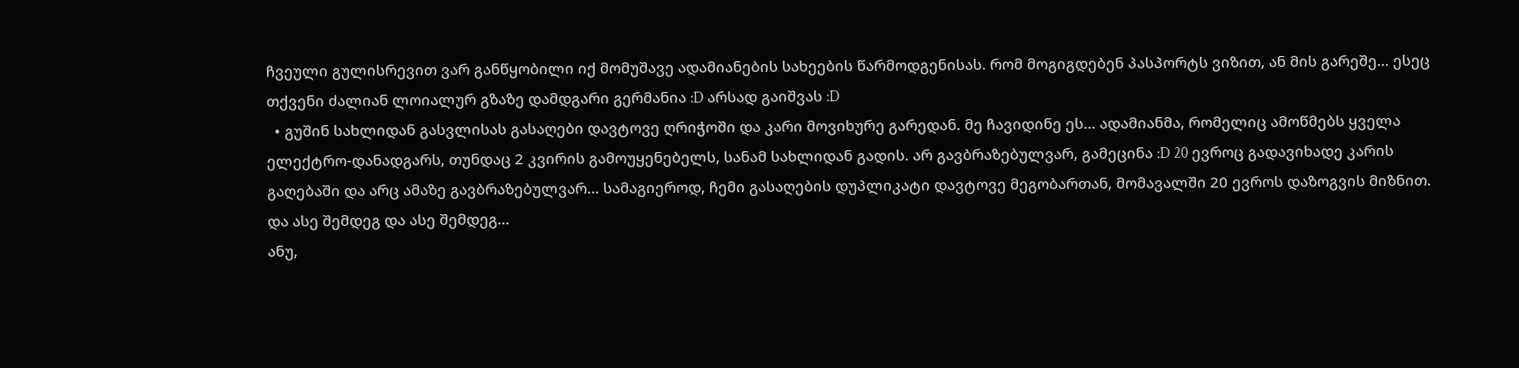ჩვეული გულისრევით ვარ განწყობილი იქ მომუშავე ადამიანების სახეების წარმოდგენისას. რომ მოგიგდებენ პასპორტს ვიზით, ან მის გარეშე... ესეც თქვენი ძალიან ლოიალურ გზაზე დამდგარი გერმანია :D არსად გაიშვას :D
  • გუშინ სახლიდან გასვლისას გასაღები დავტოვე ღრიჭოში და კარი მოვიხურე გარედან. მე ჩავიდინე ეს... ადამიანმა, რომელიც ამოწმებს ყველა ელექტრო-დანადგარს, თუნდაც 2 კვირის გამოუყენებელს, სანამ სახლიდან გადის. არ გავბრაზებულვარ, გამეცინა :D 20 ევროც გადავიხადე კარის გაღებაში და არც ამაზე გავბრაზებულვარ... სამაგიეროდ, ჩემი გასაღების დუპლიკატი დავტოვე მეგობართან, მომავალში 20 ევროს დაზოგვის მიზნით.
და ასე შემდეგ და ასე შემდეგ...
ანუ,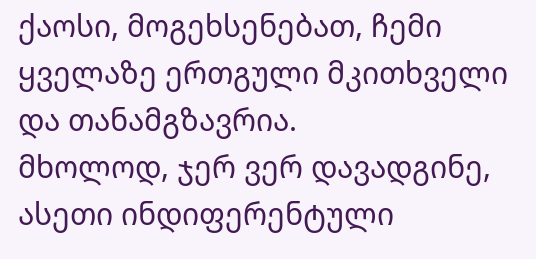ქაოსი, მოგეხსენებათ, ჩემი ყველაზე ერთგული მკითხველი და თანამგზავრია.
მხოლოდ, ჯერ ვერ დავადგინე, ასეთი ინდიფერენტული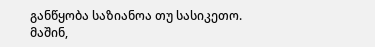განწყობა საზიანოა თუ სასიკეთო.
მაშინ,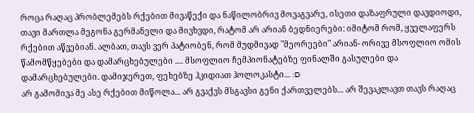როცა რაღაც პრობლემებს რქებით მივაწექი და ნაწილობრივ მოვაგვარე, ისეთი დაზაფრული დავდიოდი, თავი მართლა მეგონა გერმანელი და მივხვდი, რატომ არ არიან ბედნიერები: იმიტომ რომ, ყველაფერს რქებით აწვებიან. ალბათ, თავს ვერ პატიობენ, რომ მუდმივად "მეორეები" არიან- ორივე მსოფლიო ომის წამომწყებები და დამარცხებულები .... მსოფლიო ჩემპიონატებზე ფინალში გასულები და დამარცხებულები. დამიჯერეთ, ფეხებზე ჰკიდიათ ჰოლოკასტი... :D
არ გამომივა მე ასე რქებით მიწოლა... არ გვაქვს მსგავსი გენი ქართველებს... არ შევაკლავთ თავს რაღაც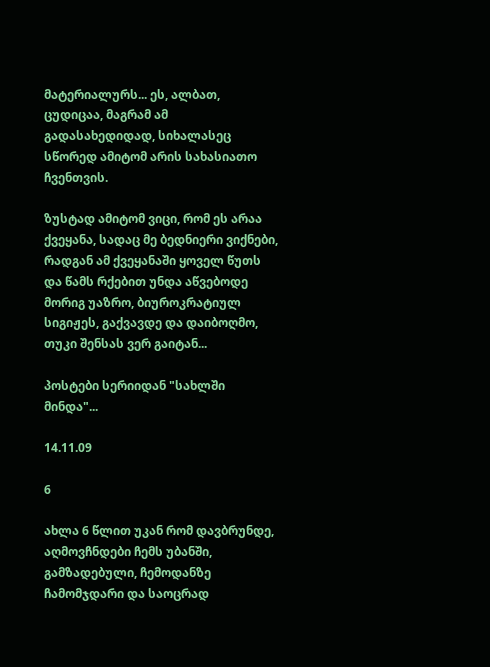მატერიალურს... ეს, ალბათ, ცუდიცაა, მაგრამ ამ გადასახედიდად, სიხალასეც სწორედ ამიტომ არის სახასიათო ჩვენთვის.

ზუსტად ამიტომ ვიცი, რომ ეს არაა ქვეყანა, სადაც მე ბედნიერი ვიქნები, რადგან ამ ქვეყანაში ყოველ წუთს და წამს რქებით უნდა აწვებოდე მორიგ უაზრო, ბიუროკრატიულ სიგიჟეს, გაქვავდე და დაიბოღმო, თუკი შენსას ვერ გაიტან...

პოსტები სერიიდან "სახლში მინდა"...

14.11.09

6

ახლა 6 წლით უკან რომ დავბრუნდე, აღმოვჩნდები ჩემს უბანში, გამზადებული, ჩემოდანზე ჩამომჯდარი და საოცრად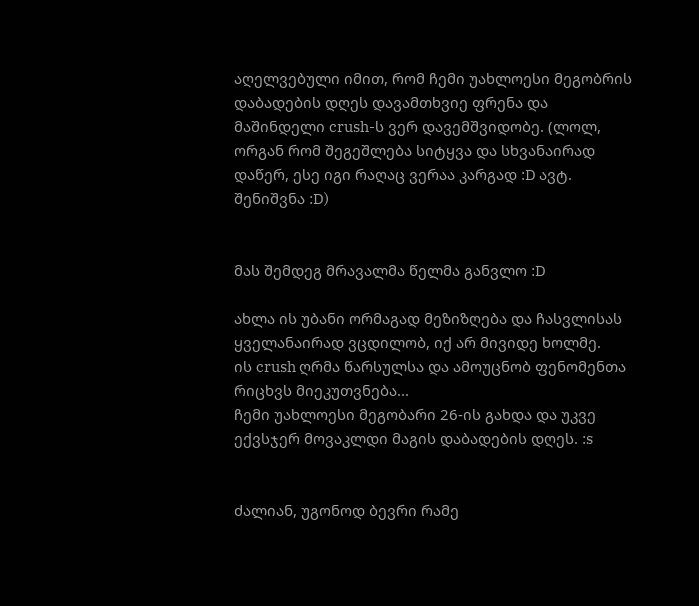აღელვებული იმით, რომ ჩემი უახლოესი მეგობრის დაბადების დღეს დავამთხვიე ფრენა და მაშინდელი crush-ს ვერ დავემშვიდობე. (ლოლ, ორგან რომ შეგეშლება სიტყვა და სხვანაირად დაწერ, ესე იგი რაღაც ვერაა კარგად :D ავტ. შენიშვნა :D)


მას შემდეგ მრავალმა წელმა განვლო :D

ახლა ის უბანი ორმაგად მეზიზღება და ჩასვლისას ყველანაირად ვცდილობ, იქ არ მივიდე ხოლმე.
ის crush ღრმა წარსულსა და ამოუცნობ ფენომენთა რიცხვს მიეკუთვნება...
ჩემი უახლოესი მეგობარი 26-ის გახდა და უკვე ექვსჯერ მოვაკლდი მაგის დაბადების დღეს. :s


ძალიან, უგონოდ ბევრი რამე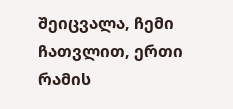შეიცვალა, ჩემი ჩათვლით, ერთი რამის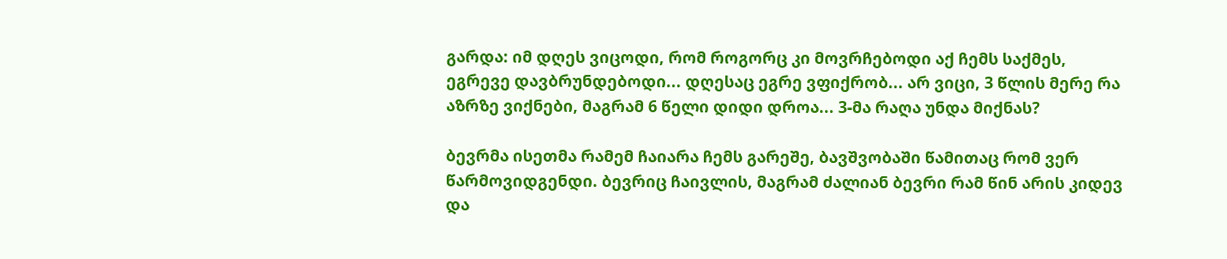გარდა: იმ დღეს ვიცოდი, რომ როგორც კი მოვრჩებოდი აქ ჩემს საქმეს, ეგრევე დავბრუნდებოდი... დღესაც ეგრე ვფიქრობ... არ ვიცი, 3 წლის მერე რა აზრზე ვიქნები, მაგრამ 6 წელი დიდი დროა... 3-მა რაღა უნდა მიქნას?

ბევრმა ისეთმა რამემ ჩაიარა ჩემს გარეშე, ბავშვობაში წამითაც რომ ვერ წარმოვიდგენდი. ბევრიც ჩაივლის, მაგრამ ძალიან ბევრი რამ წინ არის კიდევ და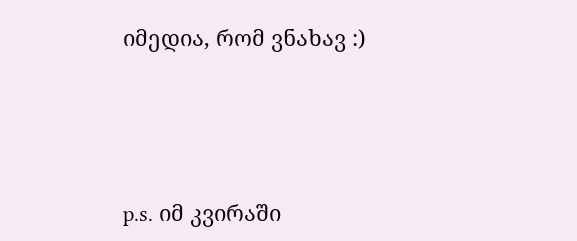იმედია, რომ ვნახავ :)




p.s. იმ კვირაში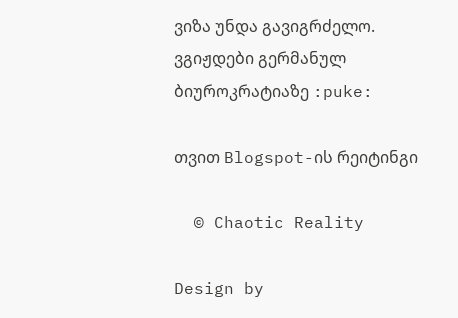ვიზა უნდა გავიგრძელო. ვგიჟდები გერმანულ ბიუროკრატიაზე :puke:

თვით Blogspot-ის რეიტინგი

  © Chaotic Reality

Design by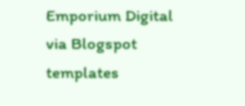Emporium Digital via Blogspot templates